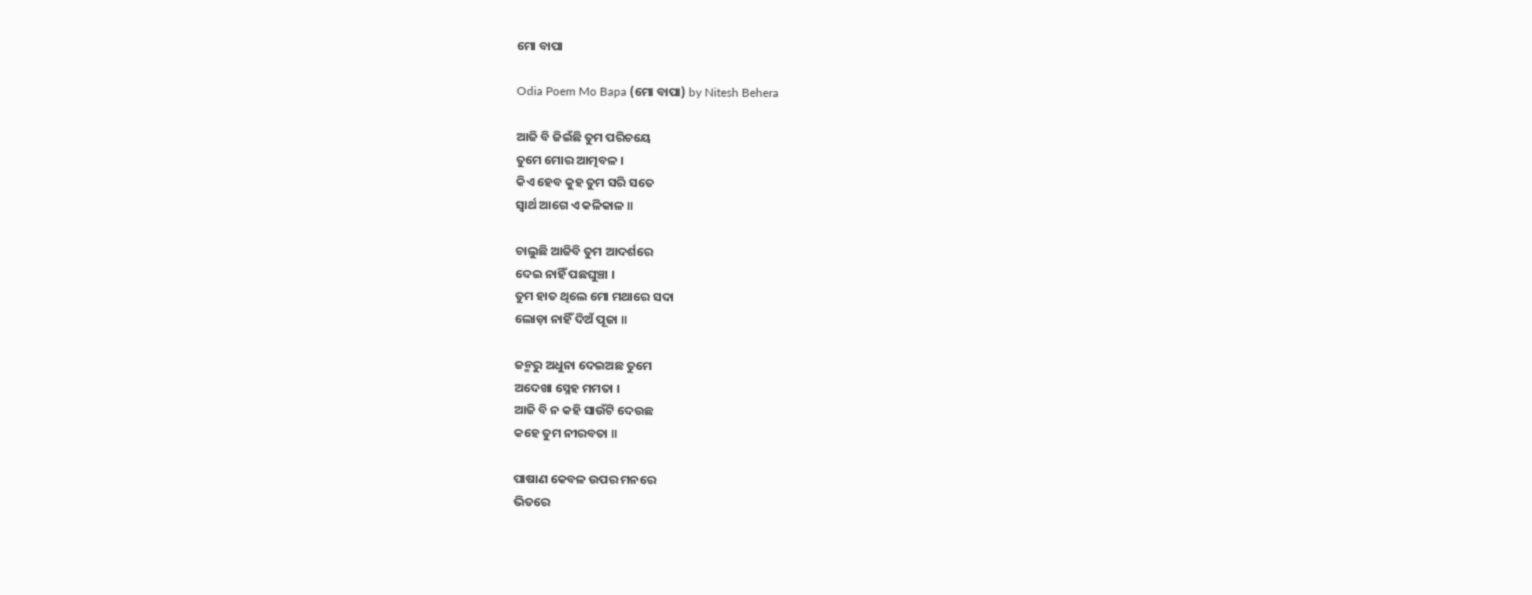ମୋ ବାପା

Odia Poem Mo Bapa (ମୋ ବାପା) by Nitesh Behera

ଆଜି ବି ଜିଇଁଛି ତୁମ ପରିଚୟେ
ତୁମେ ମୋର ଆତ୍ମବଳ ।
କିଏ ହେବ କୁହ ତୁମ ସରି ସତେ
ସ୍ୱାର୍ଥ ଆଗେ ଏ କଳିକାଳ ॥

ଚାଲୁଛି ଆଜିବି ତୁମ ଆଦର୍ଶରେ
ଦେଇ ନାହିଁ ପଛଘୁଞ୍ଚା ।
ତୁମ ହାତ ଥିଲେ ମୋ ମଥାରେ ସଦା
ଲୋଡ଼ା ନାହିଁ ଦିଅଁ ପୂଜା ॥

ଜନ୍ମରୁ ଅଧୁନା ଦେଇଅଛ ତୁମେ
ଅଦେଖା ସ୍ନେହ ମମତା ।
ଆଜି ବି ନ କହି ସାଉଁଟି ଦେଉଛ
କହେ ତୁମ ନୀରବତା ॥

ପାଷାଣ କେବଳ ଉପର ମନରେ
ଭିତରେ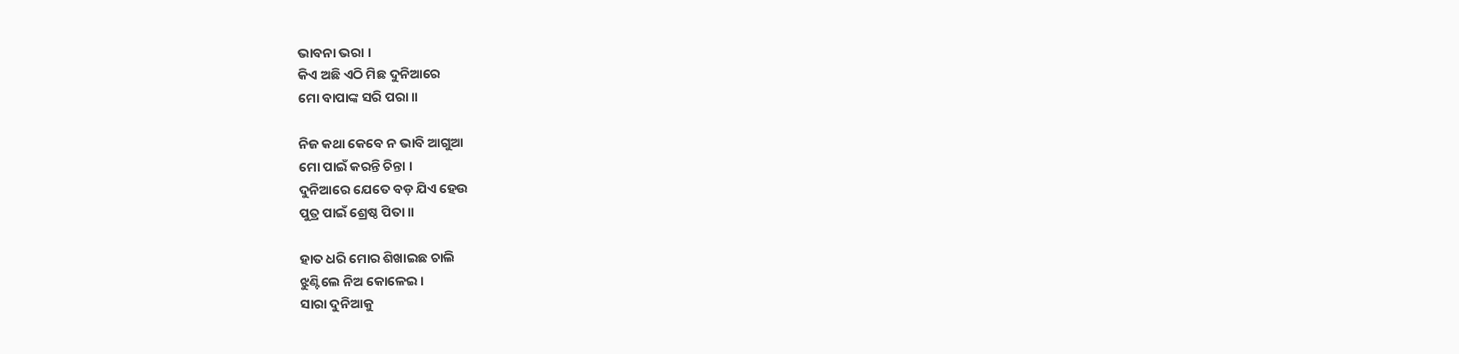ଭାବନା ଭରା ।
କିଏ ଅଛି ଏଠି ମିଛ ଦୁନିଆରେ
ମୋ ବାପାଙ୍କ ସରି ପରା ॥

ନିଜ କଥା କେବେ ନ ଭାବି ଆଗୁଆ
ମୋ ପାଇଁ କରନ୍ତି ଚିନ୍ତା ।
ଦୁନିଆରେ ଯେତେ ବଡ଼ ଯିଏ ହେଉ
ପୁତ୍ର ପାଇଁ ଶ୍ରେଷ୍ଠ ପିତା ॥

ହାତ ଧରି ମୋର ଶିଖାଇଛ ଚାଲି
ଝୁଣ୍ଟିଲେ ନିଅ କୋଳେଇ ।
ସାରା ଦୁନିଆକୁ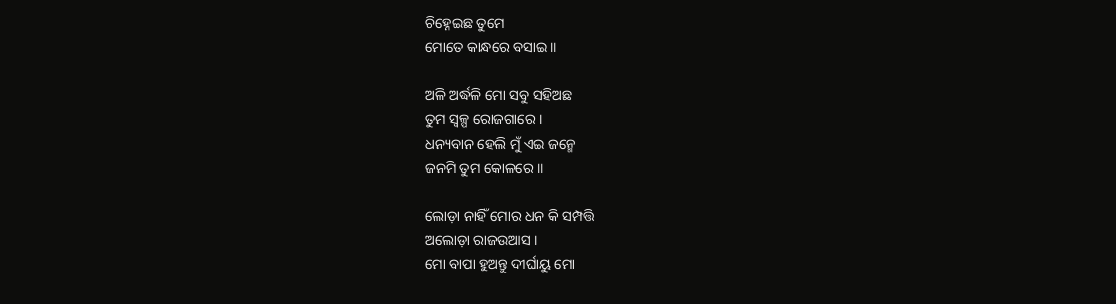ଚିହ୍ନେଇଛ ତୁମେ
ମୋତେ କାନ୍ଧରେ ବସାଇ ॥

ଅଳି ଅର୍ଦ୍ଧଳି ମୋ ସବୁ ସହିଅଛ
ତୁମ ସ୍ୱଳ୍ପ ରୋଜଗାରେ ।
ଧନ୍ୟବାନ ହେଲି ମୁଁ ଏଇ ଜନ୍ମେ
ଜନମି ତୁମ କୋଳରେ ॥

ଲୋଡ଼ା ନାହିଁ ମୋର ଧନ କି ସମ୍ପତ୍ତି
ଅଲୋଡ଼ା ରାଜଉଆସ ।
ମୋ ବାପା ହୁଅନ୍ତୁ ଦୀର୍ଘାୟୁ ମୋ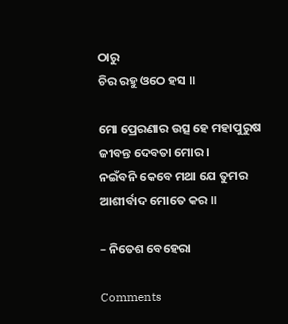ଠାରୁ
ଚିର ରହୁ ଓଠେ ହସ ॥

ମୋ ପ୍ରେରଣାର ଉତ୍ସ ହେ ମହାପୁରୁଷ
ଜୀବନ୍ତ ଦେବତା ମୋର ।
ନଇଁବନି କେବେ ମଥା ଯେ ତୁମର
ଆଶୀର୍ବାଦ ମୋତେ କର ॥

– ନିତେଶ ବେହେରା

Comments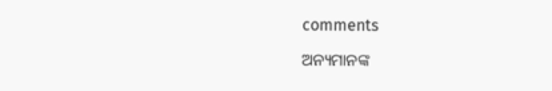comments

ଅନ୍ୟମାନଙ୍କ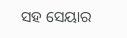ସହ ସେୟାର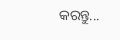କରନ୍ତୁ...